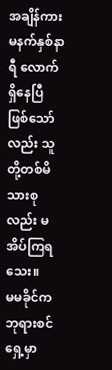အချိန်ကား မနက်နှစ်နာရီ လောက် ရှိနေပြီ ဖြစ်သော်လည်း သူတို့တစ်မိသားစုလည်း မအိပ်ကြရသေး။
မမခိုင်က ဘုရားစင်ရှေ့မှာ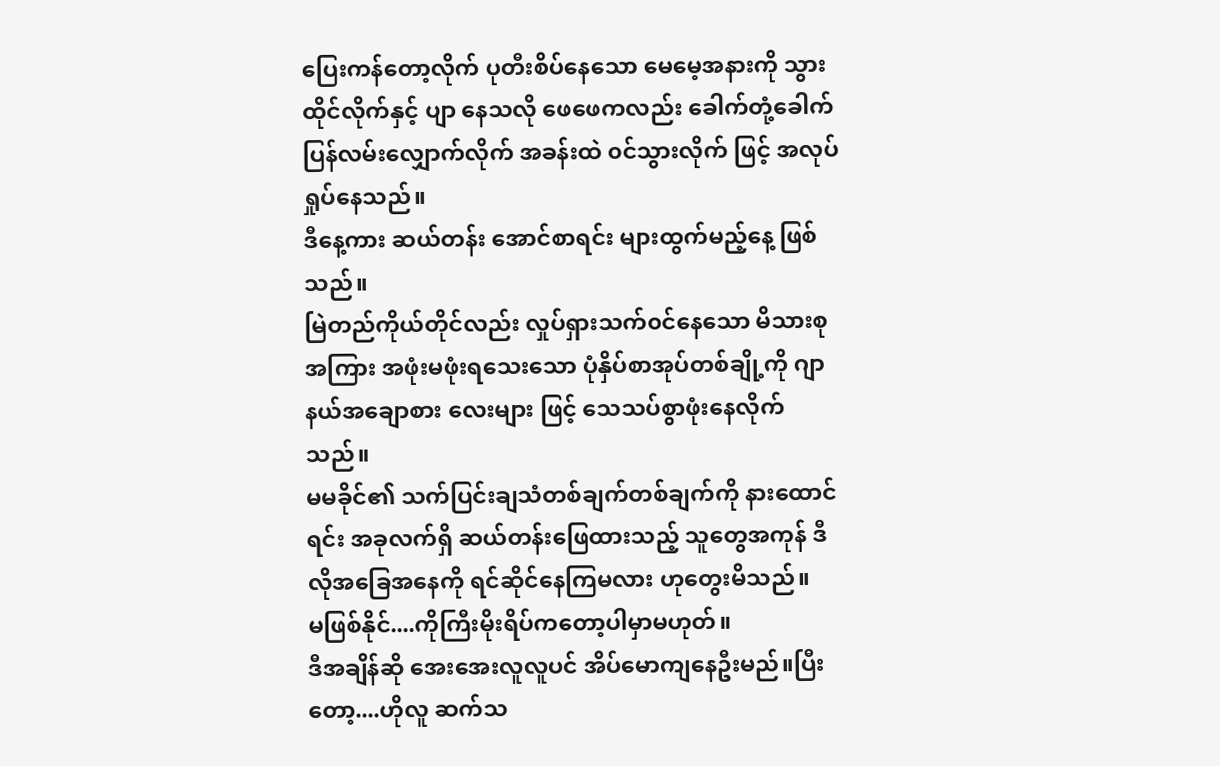ပြေးကန်တော့လိုက် ပုတီးစိပ်နေသော မေမေ့အနားကို သွားထိုင်လိုက်နှင့် ပျာ နေသလို ဖေဖေကလည်း ခေါက်တုံ့ခေါက်ပြန်လမ်းလျှောက်လိုက် အခန်းထဲ ၀င်သွားလိုက် ဖြင့် အလုပ်ရှုပ်နေသည်။
ဒီနေ့ကား ဆယ်တန်း အောင်စာရင်း များထွက်မည့်နေ့ ဖြစ်သည်။
မြဲတည်ကိုယ်တိုင်လည်း လှုပ်ရှားသက်၀င်နေသော မိသားစုအကြား အဖုံးမဖုံးရသေးသော ပုံနှိပ်စာအုပ်တစ်ချို့ကို ဂျာနယ်အချောစား လေးများ ဖြင့် သေသပ်စွာဖုံးနေလိုက်သည်။
မမခိုင်၏ သက်ပြင်းချသံတစ်ချက်တစ်ချက်ကို နားထောင်ရင်း အခုလက်ရှိ ဆယ်တန်းဖြေထားသည့် သူတွေအကုန် ဒီလိုအခြေအနေကို ရင်ဆိုင်နေကြမလား ဟုတွေးမိသည်။
မဖြစ်နိုင်....ကိုကြီးမိုးရိပ်ကတော့ပါမှာမဟုတ်။
ဒီအချိန်ဆို အေးအေးလူလူပင် အိပ်မောကျနေဦးမည်။ပြီးတော့....ဟိုလူ ဆက်သ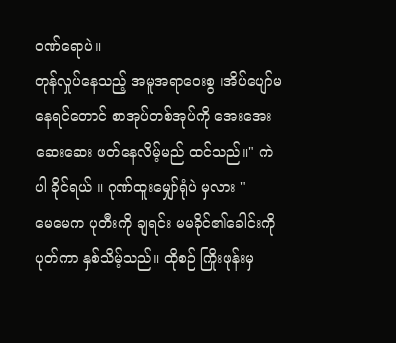၀ဏ်ရောပဲ။
တုန်လှုပ်နေသည့် အမူအရာဝေးစွ ၊အိပ်ပျော်မနေရင်တောင် စာအုပ်တစ်အုပ်ကို အေးအေးဆေးဆေး ဖတ်နေလိမ့်မည် ထင်သည်။" ကဲပါ ခိုင်ရယ် ။ ဂုဏ်ထူးမျှော်ရုံပဲ မှလား "
မေမေက ပုတီးကို ချရင်း မမခိုင်၏ခေါင်းကို ပုတ်ကာ နှစ်သိမ့်သည်။ ထိုစဉ် ကြိုးဖုန်းမှ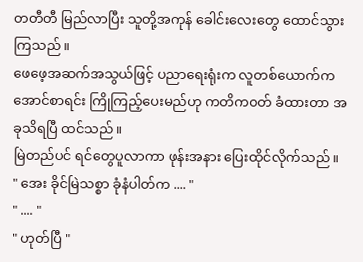တတီတီ မြည်လာပြီး သူတို့အကုန် ခေါင်းလေးတွေ ထောင်သွားကြသည်။
ဖေဖေ့အဆက်အသွယ်ဖြင့် ပညာရေးရုံးက လူတစ်ယောက်က အောင်စာရင်း ကြိုကြည့်ပေးမည်ဟု ကတိက၀တ် ခံထားတာ အခုသိရပြီ ထင်သည်။
မြဲတည်ပင် ရင်တွေပူလာကာ ဖုန်းအနား ပြေးထိုင်လိုက်သည်။
" အေး ခိုင်မြဲသစ္စာ ခုံနံပါတ်က .... "
" .... "
" ဟုတ်ပြီ "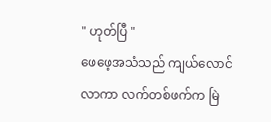" ဟုတ်ပြီ "
ဖေဖေ့အသံသည် ကျယ်လောင်လာကာ လက်တစ်ဖက်က မြဲ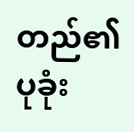တည်၏ပုခုံး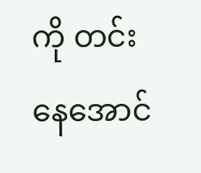ကို တင်းနေအောင်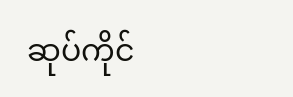ဆုပ်ကိုင်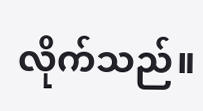လိုက်သည်။